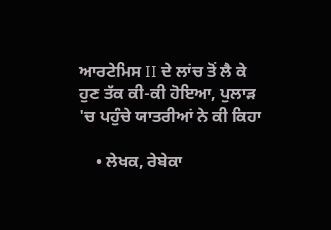ਆਰਟੇਮਿਸ II ਦੇ ਲਾਂਚ ਤੋਂ ਲੈ ਕੇ ਹੁਣ ਤੱਕ ਕੀ-ਕੀ ਹੋਇਆ, ਪੁਲਾੜ 'ਚ ਪਹੁੰਚੇ ਯਾਤਰੀਆਂ ਨੇ ਕੀ ਕਿਹਾ

    • ਲੇਖਕ, ਰੇਬੇਕਾ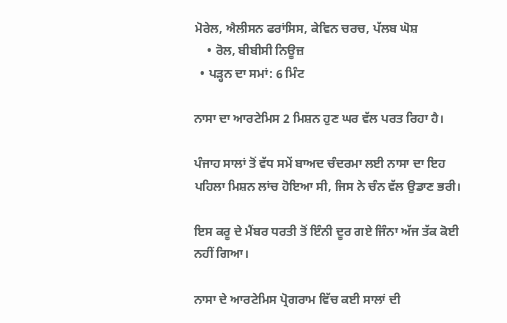ਮੋਰੇਲ, ਐਲੀਸਨ ਫਰਾਂਸਿਸ, ਕੇਵਿਨ ਚਰਚ, ਪੱਲਬ ਘੋਸ਼
    • ਰੋਲ, ਬੀਬੀਸੀ ਨਿਊਜ਼
  • ਪੜ੍ਹਨ ਦਾ ਸਮਾਂ: 6 ਮਿੰਟ

ਨਾਸਾ ਦਾ ਆਰਟੇਮਿਸ 2 ਮਿਸ਼ਨ ਹੁਣ ਘਰ ਵੱਲ ਪਰਤ ਰਿਹਾ ਹੈ।

ਪੰਜਾਹ ਸਾਲਾਂ ਤੋਂ ਵੱਧ ਸਮੇਂ ਬਾਅਦ ਚੰਦਰਮਾ ਲਈ ਨਾਸਾ ਦਾ ਇਹ ਪਹਿਲਾ ਮਿਸ਼ਨ ਲਾਂਚ ਹੋਇਆ ਸੀ, ਜਿਸ ਨੇ ਚੰਨ ਵੱਲ ਉਡਾਣ ਭਰੀ।

ਇਸ ਕਰੂ ਦੇ ਮੈਂਬਰ ਧਰਤੀ ਤੋਂ ਇੰਨੀ ਦੂਰ ਗਏ ਜਿੰਨਾ ਅੱਜ ਤੱਕ ਕੋਈ ਨਹੀਂ ਗਿਆ।

ਨਾਸਾ ਦੇ ਆਰਟੇਮਿਸ ਪ੍ਰੋਗਰਾਮ ਵਿੱਚ ਕਈ ਸਾਲਾਂ ਦੀ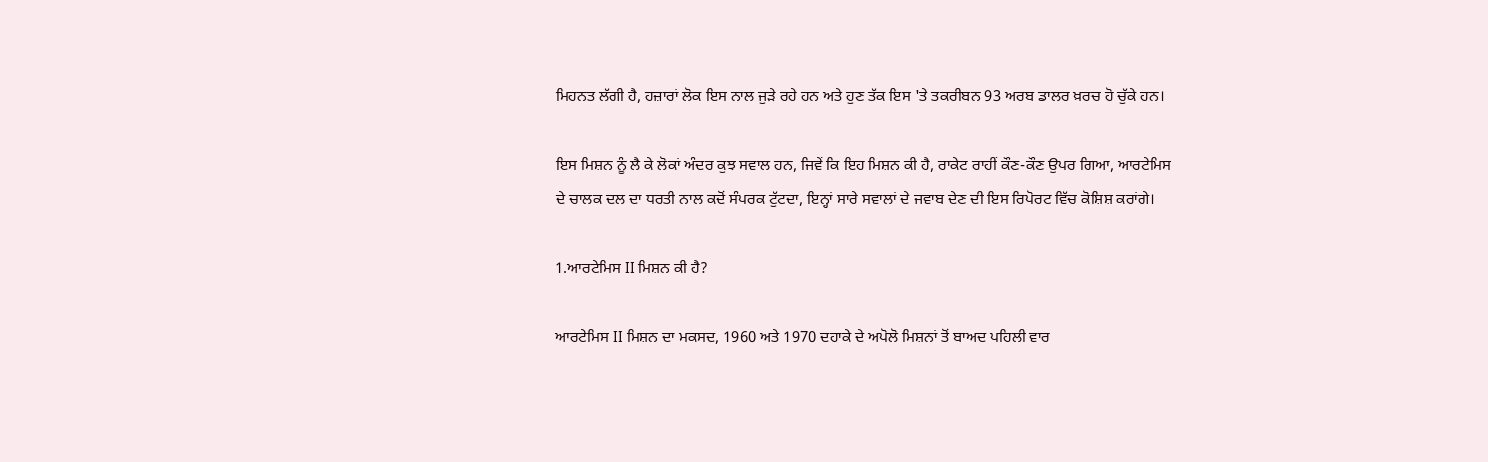ਮਿਹਨਤ ਲੱਗੀ ਹੈ, ਹਜ਼ਾਰਾਂ ਲੋਕ ਇਸ ਨਾਲ ਜੁੜੇ ਰਹੇ ਹਨ ਅਤੇ ਹੁਣ ਤੱਕ ਇਸ 'ਤੇ ਤਕਰੀਬਨ 93 ਅਰਬ ਡਾਲਰ ਖ਼ਰਚ ਹੋ ਚੁੱਕੇ ਹਨ।

ਇਸ ਮਿਸ਼ਨ ਨੂੰ ਲੈ ਕੇ ਲੋਕਾਂ ਅੰਦਰ ਕੁਝ ਸਵਾਲ ਹਨ, ਜਿਵੇਂ ਕਿ ਇਹ ਮਿਸ਼ਨ ਕੀ ਹੈ, ਰਾਕੇਟ ਰਾਹੀਂ ਕੌਣ-ਕੌਣ ਉਪਰ ਗਿਆ, ਆਰਟੇਮਿਸ ਦੇ ਚਾਲਕ ਦਲ ਦਾ ਧਰਤੀ ਨਾਲ ਕਦੋਂ ਸੰਪਰਕ ਟੁੱਟਦਾ, ਇਨ੍ਹਾਂ ਸਾਰੇ ਸਵਾਲਾਂ ਦੇ ਜਵਾਬ ਦੇਣ ਦੀ ਇਸ ਰਿਪੋਰਟ ਵਿੱਚ ਕੋਸ਼ਿਸ਼ ਕਰਾਂਗੇ।

1.ਆਰਟੇਮਿਸ II ਮਿਸ਼ਨ ਕੀ ਹੈ?

ਆਰਟੇਮਿਸ II ਮਿਸ਼ਨ ਦਾ ਮਕਸਦ, 1960 ਅਤੇ 1970 ਦਹਾਕੇ ਦੇ ਅਪੋਲੋ ਮਿਸ਼ਨਾਂ ਤੋਂ ਬਾਅਦ ਪਹਿਲੀ ਵਾਰ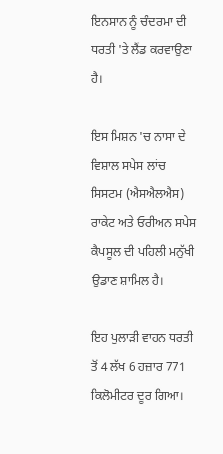ਇਨਸਾਨ ਨੂੰ ਚੰਦਰਮਾ ਦੀ ਧਰਤੀ 'ਤੇ ਲੈਂਡ ਕਰਵਾਉਣਾ ਹੈ।

ਇਸ ਮਿਸ਼ਨ 'ਚ ਨਾਸਾ ਦੇ ਵਿਸ਼ਾਲ ਸਪੇਸ ਲਾਂਚ ਸਿਸਟਮ (ਐਸਐਲਐਸ) ਰਾਕੇਟ ਅਤੇ ਓਰੀਅਨ ਸਪੇਸ ਕੈਪਸੂਲ ਦੀ ਪਹਿਲੀ ਮਨੁੱਖੀ ਉਡਾਣ ਸ਼ਾਮਿਲ ਹੈ।

ਇਹ ਪੁਲਾੜੀ ਵਾਹਨ ਧਰਤੀ ਤੋਂ 4 ਲੱਖ 6 ਹਜ਼ਾਰ 771 ਕਿਲੋਮੀਟਰ ਦੂਰ ਗਿਆ।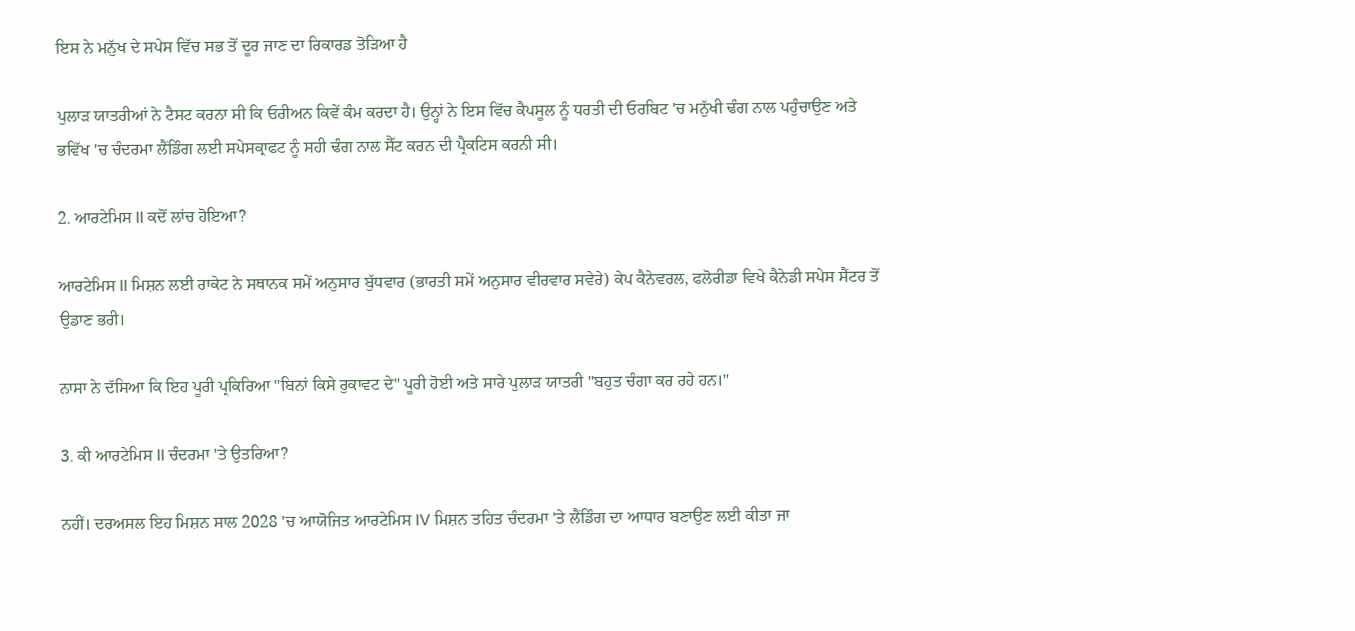ਇਸ ਨੇ ਮਨੁੱਖ ਦੇ ਸਪੇਸ ਵਿੱਚ ਸਭ ਤੋਂ ਦੂਰ ਜਾਣ ਦਾ ਰਿਕਾਰਡ ਤੋੜਿਆ ਹੈ

ਪੁਲਾੜ ਯਾਤਰੀਆਂ ਨੇ ਟੈਸਟ ਕਰਨਾ ਸੀ ਕਿ ਓਰੀਅਨ ਕਿਵੇਂ ਕੰਮ ਕਰਦਾ ਹੈ। ਉਨ੍ਹਾਂ ਨੇ ਇਸ ਵਿੱਚ ਕੈਪਸੂਲ ਨੂੰ ਧਰਤੀ ਦੀ ਓਰਬਿਟ 'ਚ ਮਨੁੱਖੀ ਢੰਗ ਨਾਲ ਪਹੁੰਚਾਉਣ ਅਤੇ ਭਵਿੱਖ 'ਚ ਚੰਦਰਮਾ ਲੈਂਡਿੰਗ ਲਈ ਸਪੇਸਕ੍ਰਾਫਟ ਨੂੰ ਸਹੀ ਢੰਗ ਨਾਲ ਸੈੱਟ ਕਰਨ ਦੀ ਪ੍ਰੈਕਟਿਸ ਕਰਨੀ ਸੀ।

2. ਆਰਟੇਮਿਸ II ਕਦੋਂ ਲਾਂਚ ਹੋਇਆ?

ਆਰਟੇਮਿਸ II ਮਿਸ਼ਨ ਲਈ ਰਾਕੇਟ ਨੇ ਸਥਾਨਕ ਸਮੇਂ ਅਨੁਸਾਰ ਬੁੱਧਵਾਰ (ਭਾਰਤੀ ਸਮੇਂ ਅਨੁਸਾਰ ਵੀਰਵਾਰ ਸਵੇਰੇ) ਕੇਪ ਕੈਨੇਵਰਲ, ਫਲੋਰੀਡਾ ਵਿਖੇ ਕੈਨੇਡੀ ਸਪੇਸ ਸੈਂਟਰ ਤੋਂ ਉਡਾਣ ਭਰੀ।

ਨਾਸਾ ਨੇ ਦੱਸਿਆ ਕਿ ਇਹ ਪੂਰੀ ਪ੍ਰਕਿਰਿਆ "ਬਿਨਾਂ ਕਿਸੇ ਰੁਕਾਵਟ ਦੇ" ਪੂਰੀ ਹੋਈ ਅਤੇ ਸਾਰੇ ਪੁਲਾੜ ਯਾਤਰੀ "ਬਹੁਤ ਚੰਗਾ ਕਰ ਰਹੇ ਹਨ।"

3. ਕੀ ਆਰਟੇਮਿਸ II ਚੰਦਰਮਾ 'ਤੇ ਉਤਰਿਆ?

ਨਹੀਂ। ਦਰਅਸਲ ਇਹ ਮਿਸ਼ਨ ਸਾਲ 2028 'ਚ ਆਯੋਜਿਤ ਆਰਟੇਮਿਸ IV ਮਿਸ਼ਨ ਤਹਿਤ ਚੰਦਰਮਾ 'ਤੇ ਲੈਂਡਿੰਗ ਦਾ ਆਧਾਰ ਬਣਾਉਣ ਲਈ ਕੀਤਾ ਜਾ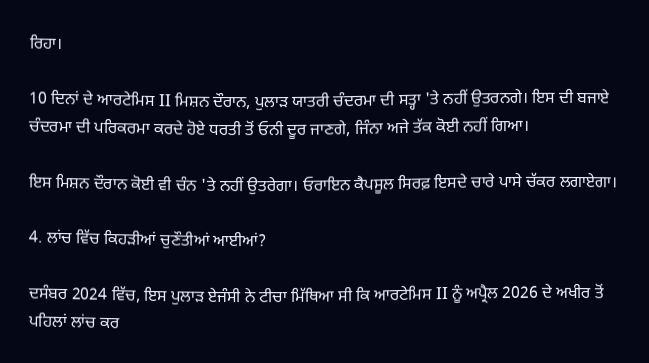ਰਿਹਾ।

10 ਦਿਨਾਂ ਦੇ ਆਰਟੇਮਿਸ II ਮਿਸ਼ਨ ਦੌਰਾਨ, ਪੁਲਾੜ ਯਾਤਰੀ ਚੰਦਰਮਾ ਦੀ ਸਤ੍ਹਾ 'ਤੇ ਨਹੀਂ ਉਤਰਨਗੇ। ਇਸ ਦੀ ਬਜਾਏ ਚੰਦਰਮਾ ਦੀ ਪਰਿਕਰਮਾ ਕਰਦੇ ਹੋਏ ਧਰਤੀ ਤੋਂ ਓਨੀ ਦੂਰ ਜਾਣਗੇ, ਜਿੰਨਾ ਅਜੇ ਤੱਕ ਕੋਈ ਨਹੀਂ ਗਿਆ।

ਇਸ ਮਿਸ਼ਨ ਦੌਰਾਨ ਕੋਈ ਵੀ ਚੰਨ 'ਤੇ ਨਹੀਂ ਉਤਰੇਗਾ। ਓਰਾਇਨ ਕੈਪਸੂਲ ਸਿਰਫ਼ ਇਸਦੇ ਚਾਰੇ ਪਾਸੇ ਚੱਕਰ ਲਗਾਏਗਾ।

4. ਲਾਂਚ ਵਿੱਚ ਕਿਹੜੀਆਂ ਚੁਣੌਤੀਆਂ ਆਈਆਂ?

ਦਸੰਬਰ 2024 ਵਿੱਚ, ਇਸ ਪੁਲਾੜ ਏਜੰਸੀ ਨੇ ਟੀਚਾ ਮਿੱਥਿਆ ਸੀ ਕਿ ਆਰਟੇਮਿਸ II ਨੂੰ ਅਪ੍ਰੈਲ 2026 ਦੇ ਅਖੀਰ ਤੋਂ ਪਹਿਲਾਂ ਲਾਂਚ ਕਰ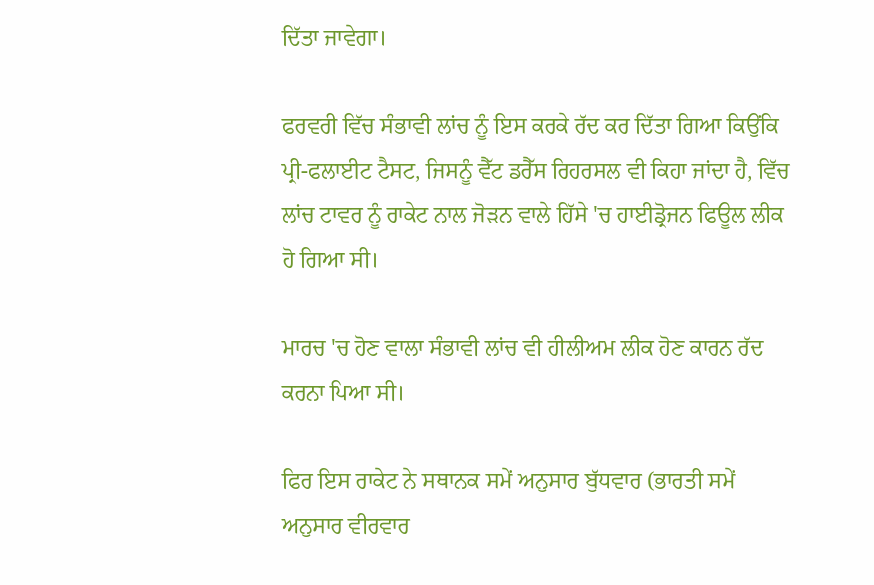ਦਿੱਤਾ ਜਾਵੇਗਾ।

ਫਰਵਰੀ ਵਿੱਚ ਸੰਭਾਵੀ ਲਾਂਚ ਨੂੰ ਇਸ ਕਰਕੇ ਰੱਦ ਕਰ ਦਿੱਤਾ ਗਿਆ ਕਿਉਂਕਿ ਪ੍ਰੀ-ਫਲਾਈਟ ਟੈਸਟ, ਜਿਸਨੂੰ ਵੈੱਟ ਡਰੈੱਸ ਰਿਹਰਸਲ ਵੀ ਕਿਹਾ ਜਾਂਦਾ ਹੈ, ਵਿੱਚ ਲਾਂਚ ਟਾਵਰ ਨੂੰ ਰਾਕੇਟ ਨਾਲ ਜੋੜਨ ਵਾਲੇ ਹਿੱਸੇ 'ਚ ਹਾਈਡ੍ਰੋਜਨ ਫਿਊਲ ਲੀਕ ਹੋ ਗਿਆ ਸੀ।

ਮਾਰਚ 'ਚ ਹੋਣ ਵਾਲਾ ਸੰਭਾਵੀ ਲਾਂਚ ਵੀ ਹੀਲੀਅਮ ਲੀਕ ਹੋਣ ਕਾਰਨ ਰੱਦ ਕਰਨਾ ਪਿਆ ਸੀ।

ਫਿਰ ਇਸ ਰਾਕੇਟ ਨੇ ਸਥਾਨਕ ਸਮੇਂ ਅਨੁਸਾਰ ਬੁੱਧਵਾਰ (ਭਾਰਤੀ ਸਮੇਂ ਅਨੁਸਾਰ ਵੀਰਵਾਰ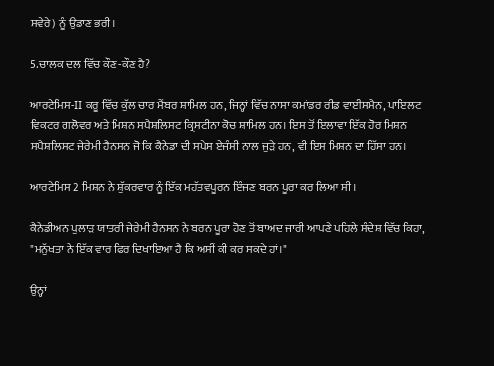ਸਵੇਰੇ) ਨੂੰ ਉਡਾਣ ਭਰੀ।

5.ਚਾਲਕ ਦਲ ਵਿੱਚ ਕੌਣ-ਕੌਣ ਹੈ?

ਆਰਟੇਮਿਸ-II ਕਰੂ ਵਿੱਚ ਕੁੱਲ ਚਾਰ ਮੈਂਬਰ ਸ਼ਾਮਿਲ ਹਨ, ਜਿਨ੍ਹਾਂ ਵਿੱਚ ਨਾਸਾ ਕਮਾਂਡਰ ਰੀਡ ਵਾਈਸਮੈਨ, ਪਾਇਲਟ ਵਿਕਟਰ ਗਲੋਵਰ ਅਤੇ ਮਿਸ਼ਨ ਸਪੈਸ਼ਲਿਸਟ ਕ੍ਰਿਸਟੀਨਾ ਕੋਚ ਸ਼ਾਮਿਲ ਹਨ। ਇਸ ਤੋਂ ਇਲਾਵਾ ਇੱਕ ਹੋਰ ਮਿਸ਼ਨ ਸਪੈਸ਼ਲਿਸਟ ਜੇਰੇਮੀ ਹੈਨਸਨ ਜੋ ਕਿ ਕੈਨੇਡਾ ਦੀ ਸਪੇਸ ਏਜੰਸੀ ਨਾਲ ਜੁੜੇ ਹਨ, ਵੀ ਇਸ ਮਿਸ਼ਨ ਦਾ ਹਿੱਸਾ ਹਨ।

ਆਰਟੇਮਿਸ 2 ਮਿਸ਼ਨ ਨੇ ਸ਼ੁੱਕਰਵਾਰ ਨੂੰ ਇੱਕ ਮਹੱਤਵਪੂਰਨ ਇੰਜਣ ਬਰਨ ਪੂਰਾ ਕਰ ਲਿਆ ਸੀ।

ਕੈਨੇਡੀਅਨ ਪੁਲਾੜ ਯਾਤਰੀ ਜੇਰੇਮੀ ਹੈਨਸਨ ਨੇ ਬਰਨ ਪੂਰਾ ਹੋਣ ਤੋਂ ਬਾਅਦ ਜਾਰੀ ਆਪਣੇ ਪਹਿਲੇ ਸੰਦੇਸ਼ ਵਿੱਚ ਕਿਹਾ, "ਮਨੁੱਖਤਾ ਨੇ ਇੱਕ ਵਾਰ ਫਿਰ ਦਿਖਾਇਆ ਹੈ ਕਿ ਅਸੀਂ ਕੀ ਕਰ ਸਕਦੇ ਹਾਂ।"

ਉਨ੍ਹਾਂ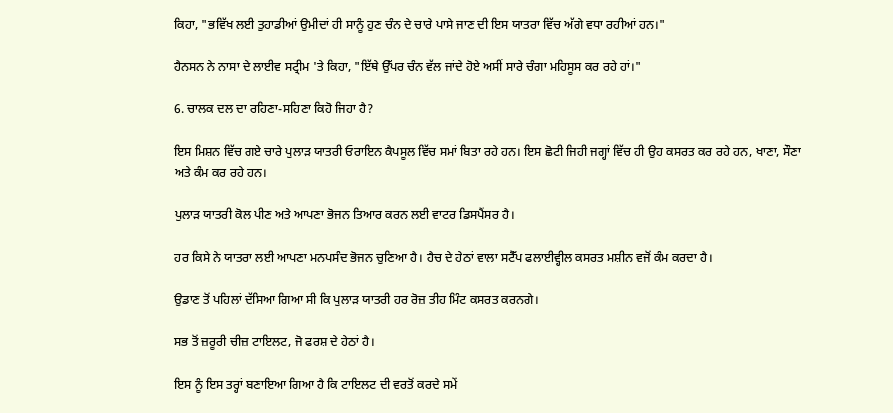ਕਿਹਾ, "ਭਵਿੱਖ ਲਈ ਤੁਹਾਡੀਆਂ ਉਮੀਦਾਂ ਹੀ ਸਾਨੂੰ ਹੁਣ ਚੰਨ ਦੇ ਚਾਰੇ ਪਾਸੇ ਜਾਣ ਦੀ ਇਸ ਯਾਤਰਾ ਵਿੱਚ ਅੱਗੇ ਵਧਾ ਰਹੀਆਂ ਹਨ।"

ਹੈਨਸਨ ਨੇ ਨਾਸਾ ਦੇ ਲਾਈਵ ਸਟ੍ਰੀਮ 'ਤੇ ਕਿਹਾ, "ਇੱਥੇ ਉੱਪਰ ਚੰਨ ਵੱਲ ਜਾਂਦੇ ਹੋਏ ਅਸੀਂ ਸਾਰੇ ਚੰਗਾ ਮਹਿਸੂਸ ਕਰ ਰਹੇ ਹਾਂ।"

6. ਚਾਲਕ ਦਲ ਦਾ ਰਹਿਣਾ-ਸਹਿਣਾ ਕਿਹੋ ਜਿਹਾ ਹੈ?

ਇਸ ਮਿਸ਼ਨ ਵਿੱਚ ਗਏ ਚਾਰੇ ਪੁਲਾੜ ਯਾਤਰੀ ਓਰਾਇਨ ਕੈਪਸੂਲ ਵਿੱਚ ਸਮਾਂ ਬਿਤਾ ਰਹੇ ਹਨ। ਇਸ ਛੋਟੀ ਜਿਹੀ ਜਗ੍ਹਾਂ ਵਿੱਚ ਹੀ ਉਹ ਕਸਰਤ ਕਰ ਰਹੇ ਹਨ, ਖਾਣਾ, ਸੌਣਾ ਅਤੇ ਕੰਮ ਕਰ ਰਹੇ ਹਨ।

ਪੁਲਾੜ ਯਾਤਰੀ ਕੋਲ ਪੀਣ ਅਤੇ ਆਪਣਾ ਭੋਜਨ ਤਿਆਰ ਕਰਨ ਲਈ ਵਾਟਰ ਡਿਸਪੈਂਸਰ ਹੈ।

ਹਰ ਕਿਸੇ ਨੇ ਯਾਤਰਾ ਲਈ ਆਪਣਾ ਮਨਪਸੰਦ ਭੋਜਨ ਚੁਣਿਆ ਹੈ। ਹੈਚ ਦੇ ਹੇਠਾਂ ਵਾਲਾ ਸਟੈੱਪ ਫਲਾਈਵ੍ਹੀਲ ਕਸਰਤ ਮਸ਼ੀਨ ਵਜੋਂ ਕੰਮ ਕਰਦਾ ਹੈ।

ਉਡਾਣ ਤੋਂ ਪਹਿਲਾਂ ਦੱਸਿਆ ਗਿਆ ਸੀ ਕਿ ਪੁਲਾੜ ਯਾਤਰੀ ਹਰ ਰੋਜ਼ ਤੀਹ ਮਿੰਟ ਕਸਰਤ ਕਰਨਗੇ।

ਸਭ ਤੋਂ ਜ਼ਰੂਰੀ ਚੀਜ਼ ਟਾਇਲਟ, ਜੋ ਫਰਸ਼ ਦੇ ਹੇਠਾਂ ਹੈ।

ਇਸ ਨੂੰ ਇਸ ਤਰ੍ਹਾਂ ਬਣਾਇਆ ਗਿਆ ਹੈ ਕਿ ਟਾਇਲਟ ਦੀ ਵਰਤੋਂ ਕਰਦੇ ਸਮੇਂ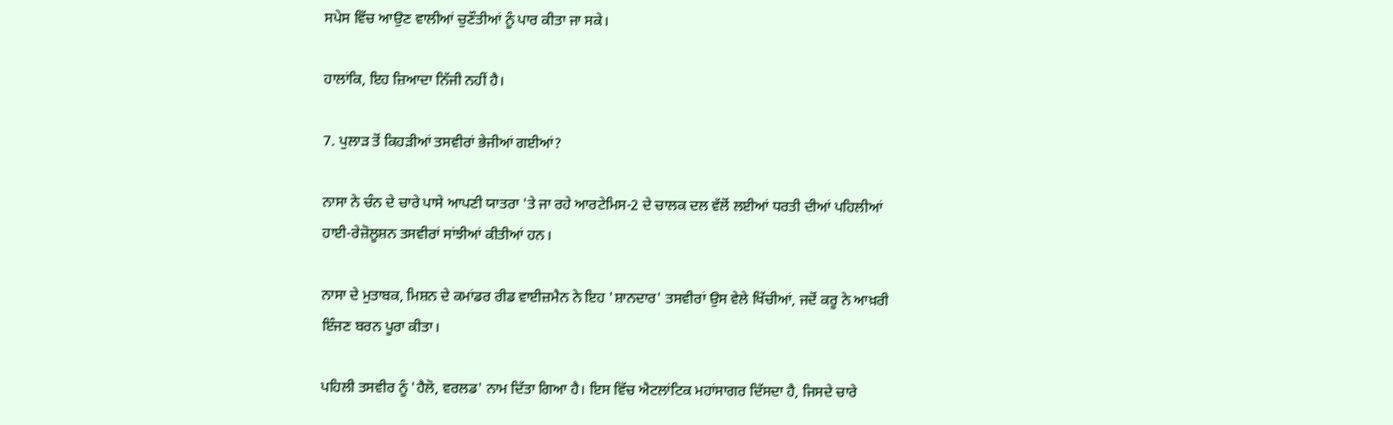ਸਪੇਸ ਵਿੱਚ ਆਉਣ ਵਾਲੀਆਂ ਚੁਣੌਤੀਆਂ ਨੂੰ ਪਾਰ ਕੀਤਾ ਜਾ ਸਕੇ।

ਹਾਲਾਂਕਿ, ਇਹ ਜ਼ਿਆਦਾ ਨਿੱਜੀ ਨਹੀਂ ਹੈ।

7. ਪੁਲਾੜ ਤੋਂ ਕਿਹੜੀਆਂ ਤਸਵੀਰਾਂ ਭੇਜੀਆਂ ਗਈਆਂ?

ਨਾਸਾ ਨੇ ਚੰਨ ਦੇ ਚਾਰੇ ਪਾਸੇ ਆਪਣੀ ਯਾਤਰਾ 'ਤੇ ਜਾ ਰਹੇ ਆਰਟੇਮਿਸ-2 ਦੇ ਚਾਲਕ ਦਲ ਵੱਲੋਂ ਲਈਆਂ ਧਰਤੀ ਦੀਆਂ ਪਹਿਲੀਆਂ ਹਾਈ-ਰੇਜ਼ੋਲੂਸ਼ਨ ਤਸਵੀਰਾਂ ਸਾਂਝੀਆਂ ਕੀਤੀਆਂ ਹਨ।

ਨਾਸਾ ਦੇ ਮੁਤਾਬਕ, ਮਿਸ਼ਨ ਦੇ ਕਮਾਂਡਰ ਰੀਡ ਵਾਈਜ਼ਮੈਨ ਨੇ ਇਹ 'ਸ਼ਾਨਦਾਰ' ਤਸਵੀਰਾਂ ਉਸ ਵੇਲੇ ਖਿੱਚੀਆਂ, ਜਦੋਂ ਕਰੂ ਨੇ ਆਖ਼ਰੀ ਇੰਜਣ ਬਰਨ ਪੂਰਾ ਕੀਤਾ।

ਪਹਿਲੀ ਤਸਵੀਰ ਨੂੰ 'ਹੈਲੋ, ਵਰਲਡ' ਨਾਮ ਦਿੱਤਾ ਗਿਆ ਹੈ। ਇਸ ਵਿੱਚ ਐਟਲਾਂਟਿਕ ਮਹਾਂਸਾਗਰ ਦਿੱਸਦਾ ਹੈ, ਜਿਸਦੇ ਚਾਰੇ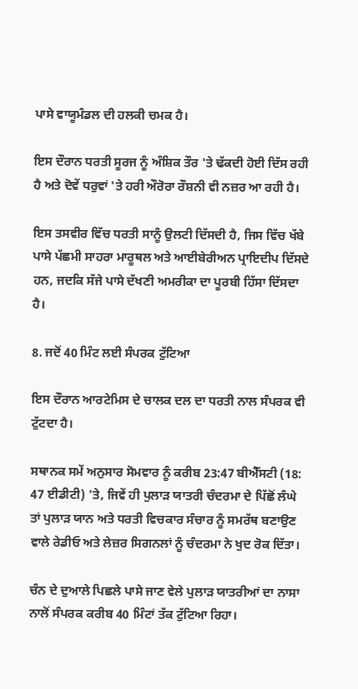ਪਾਸੇ ਵਾਯੂਮੰਡਲ ਦੀ ਹਲਕੀ ਚਮਕ ਹੈ।

ਇਸ ਦੌਰਾਨ ਧਰਤੀ ਸੂਰਜ ਨੂੰ ਅੰਸ਼ਿਕ ਤੌਰ 'ਤੇ ਢੱਕਦੀ ਹੋਈ ਦਿੱਸ ਰਹੀ ਹੈ ਅਤੇ ਦੋਵੇਂ ਧਰੁਵਾਂ 'ਤੇ ਹਰੀ ਔਰੋਰਾ ਰੌਸ਼ਨੀ ਵੀ ਨਜ਼ਰ ਆ ਰਹੀ ਹੈ।

ਇਸ ਤਸਵੀਰ ਵਿੱਚ ਧਰਤੀ ਸਾਨੂੰ ਉਲਟੀ ਦਿੱਸਦੀ ਹੈ, ਜਿਸ ਵਿੱਚ ਖੱਬੇ ਪਾਸੇ ਪੱਛਮੀ ਸਾਹਰਾ ਮਾਰੂਥਲ ਅਤੇ ਆਈਬੇਰੀਅਨ ਪ੍ਰਾਇਦੀਪ ਦਿੱਸਦੇ ਹਨ, ਜਦਕਿ ਸੱਜੇ ਪਾਸੇ ਦੱਖਣੀ ਅਮਰੀਕਾ ਦਾ ਪੂਰਬੀ ਹਿੱਸਾ ਦਿੱਸਦਾ ਹੈ।

8. ਜਦੋਂ 40 ਮਿੰਟ ਲਈ ਸੰਪਰਕ ਟੁੱਟਿਆ

ਇਸ ਦੌਰਾਨ ਆਰਟੇਮਿਸ ਦੇ ਚਾਲਕ ਦਲ ਦਾ ਧਰਤੀ ਨਾਲ ਸੰਪਰਕ ਵੀ ਟੁੱਟਦਾ ਹੈ।

ਸਥਾਨਕ ਸਮੇਂ ਅਨੁਸਾਰ ਸੋਮਵਾਰ ਨੂੰ ਕਰੀਬ 23:47 ਬੀਐੱਸਟੀ (18: 47 ਈਡੀਟੀ) 'ਤੇ, ਜਿਵੇਂ ਹੀ ਪੁਲਾੜ ਯਾਤਰੀ ਚੰਦਰਮਾ ਦੇ ਪਿੱਛੋਂ ਲੰਘੇ ਤਾਂ ਪੁਲਾੜ ਯਾਨ ਅਤੇ ਧਰਤੀ ਵਿਚਕਾਰ ਸੰਚਾਰ ਨੂੰ ਸਮਰੱਥ ਬਣਾਉਣ ਵਾਲੇ ਰੇਡੀਓ ਅਤੇ ਲੇਜ਼ਰ ਸਿਗਨਲਾਂ ਨੂੰ ਚੰਦਰਮਾ ਨੇ ਖੁਦ ਰੋਕ ਦਿੱਤਾ।

ਚੰਨ ਦੇ ਦੁਆਲੇ ਪਿਛਲੇ ਪਾਸੇ ਜਾਣ ਵੇਲੇ ਪੁਲਾੜ ਯਾਤਰੀਆਂ ਦਾ ਨਾਸਾ ਨਾਲੋਂ ਸੰਪਰਕ ਕਰੀਬ 40 ਮਿੰਟਾਂ ਤੱਕ ਟੁੱਟਿਆ ਰਿਹਾ।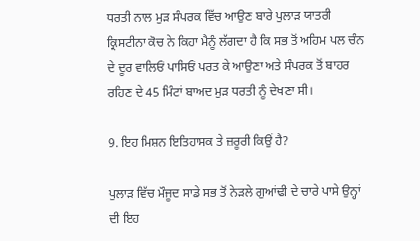ਧਰਤੀ ਨਾਲ ਮੁੜ ਸੰਪਰਕ ਵਿੱਚ ਆਉਣ ਬਾਰੇ ਪੁਲਾੜ ਯਾਤਰੀ ਕ੍ਰਿਸਟੀਨਾ ਕੋਚ ਨੇ ਕਿਹਾ ਮੈਨੂੰ ਲੱਗਦਾ ਹੈ ਕਿ ਸਭ ਤੋਂ ਅਹਿਮ ਪਲ ਚੰਨ ਦੇ ਦੂਰ ਵਾਲਿਓਂ ਪਾਸਿਓਂ ਪਰਤ ਕੇ ਆਉਣਾ ਅਤੇ ਸੰਪਰਕ ਤੋਂ ਬਾਹਰ ਰਹਿਣ ਦੇ 45 ਮਿੰਟਾਂ ਬਾਅਦ ਮੁੜ ਧਰਤੀ ਨੂੰ ਦੇਖਣਾ ਸੀ।

9. ਇਹ ਮਿਸ਼ਨ ਇਤਿਹਾਸਕ ਤੇ ਜ਼ਰੂਰੀ ਕਿਉਂ ਹੈ?

ਪੁਲਾੜ ਵਿੱਚ ਮੌਜੂਦ ਸਾਡੇ ਸਭ ਤੋਂ ਨੇੜਲੇ ਗੁਆਂਢੀ ਦੇ ਚਾਰੇ ਪਾਸੇ ਉਨ੍ਹਾਂ ਦੀ ਇਹ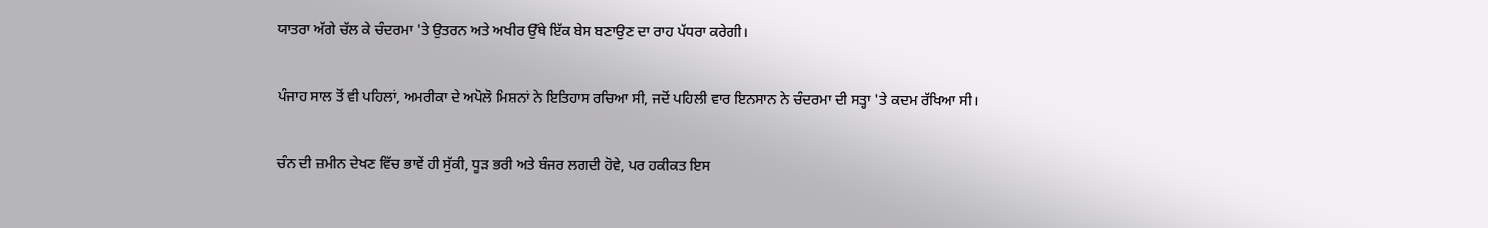ਯਾਤਰਾ ਅੱਗੇ ਚੱਲ ਕੇ ਚੰਦਰਮਾ 'ਤੇ ਉਤਰਨ ਅਤੇ ਅਖੀਰ ਉੱਥੇ ਇੱਕ ਬੇਸ ਬਣਾਉਣ ਦਾ ਰਾਹ ਪੱਧਰਾ ਕਰੇਗੀ।

ਪੰਜਾਹ ਸਾਲ ਤੋਂ ਵੀ ਪਹਿਲਾਂ, ਅਮਰੀਕਾ ਦੇ ਅਪੋਲੋ ਮਿਸ਼ਨਾਂ ਨੇ ਇਤਿਹਾਸ ਰਚਿਆ ਸੀ, ਜਦੋਂ ਪਹਿਲੀ ਵਾਰ ਇਨਸਾਨ ਨੇ ਚੰਦਰਮਾ ਦੀ ਸਤ੍ਹਾ 'ਤੇ ਕਦਮ ਰੱਖਿਆ ਸੀ।

ਚੰਨ ਦੀ ਜ਼ਮੀਨ ਦੇਖਣ ਵਿੱਚ ਭਾਵੇਂ ਹੀ ਸੁੱਕੀ, ਧੂੜ ਭਰੀ ਅਤੇ ਬੰਜਰ ਲਗਦੀ ਹੋਵੇ, ਪਰ ਹਕੀਕਤ ਇਸ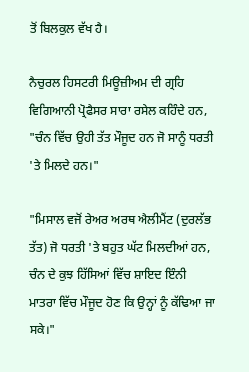ਤੋਂ ਬਿਲਕੁਲ ਵੱਖ ਹੈ।

ਨੈਚੁਰਲ ਹਿਸਟਰੀ ਮਿਊਜ਼ੀਅਮ ਦੀ ਗ੍ਰਹਿ ਵਿਗਿਆਨੀ ਪ੍ਰੋਫੈਸਰ ਸਾਰਾ ਰਸੇਲ ਕਹਿੰਦੇ ਹਨ, "ਚੰਨ ਵਿੱਚ ਉਹੀ ਤੱਤ ਮੌਜੂਦ ਹਨ ਜੋ ਸਾਨੂੰ ਧਰਤੀ 'ਤੇ ਮਿਲਦੇ ਹਨ।"

"ਮਿਸਾਲ ਵਜੋਂ ਰੇਅਰ ਅਰਥ ਐਲੀਮੈਂਟ (ਦੁਰਲੱਭ ਤੱਤ) ਜੋ ਧਰਤੀ 'ਤੇ ਬਹੁਤ ਘੱਟ ਮਿਲਦੀਆਂ ਹਨ, ਚੰਨ ਦੇ ਕੁਝ ਹਿੱਸਿਆਂ ਵਿੱਚ ਸ਼ਾਇਦ ਇੰਨੀ ਮਾਤਰਾ ਵਿੱਚ ਮੌਜੂਦ ਹੋਣ ਕਿ ਉਨ੍ਹਾਂ ਨੂੰ ਕੱਢਿਆ ਜਾ ਸਕੇ।"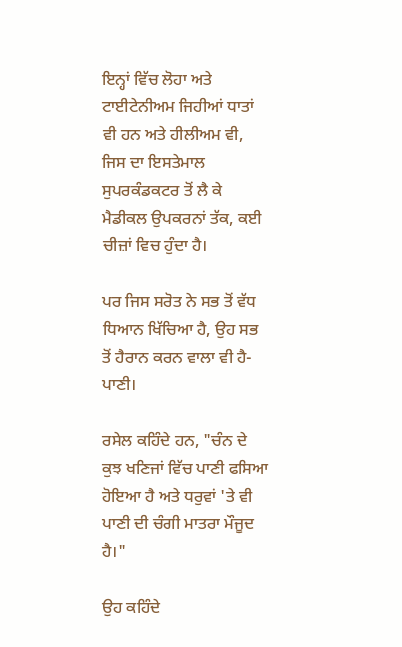ਇਨ੍ਹਾਂ ਵਿੱਚ ਲੋਹਾ ਅਤੇ ਟਾਈਟੇਨੀਅਮ ਜਿਹੀਆਂ ਧਾਤਾਂ ਵੀ ਹਨ ਅਤੇ ਹੀਲੀਅਮ ਵੀ, ਜਿਸ ਦਾ ਇਸਤੇਮਾਲ ਸੁਪਰਕੰਡਕਟਰ ਤੋਂ ਲੈ ਕੇ ਮੈਡੀਕਲ ਉਪਕਰਨਾਂ ਤੱਕ, ਕਈ ਚੀਜ਼ਾਂ ਵਿਚ ਹੁੰਦਾ ਹੈ।

ਪਰ ਜਿਸ ਸਰੋਤ ਨੇ ਸਭ ਤੋਂ ਵੱਧ ਧਿਆਨ ਖਿੱਚਿਆ ਹੈ, ਉਹ ਸਭ ਤੋਂ ਹੈਰਾਨ ਕਰਨ ਵਾਲਾ ਵੀ ਹੈ-ਪਾਣੀ।

ਰਸੇਲ ਕਹਿੰਦੇ ਹਨ, "ਚੰਨ ਦੇ ਕੁਝ ਖਣਿਜਾਂ ਵਿੱਚ ਪਾਣੀ ਫਸਿਆ ਹੋਇਆ ਹੈ ਅਤੇ ਧਰੁਵਾਂ 'ਤੇ ਵੀ ਪਾਣੀ ਦੀ ਚੰਗੀ ਮਾਤਰਾ ਮੌਜੂਦ ਹੈ।"

ਉਹ ਕਹਿੰਦੇ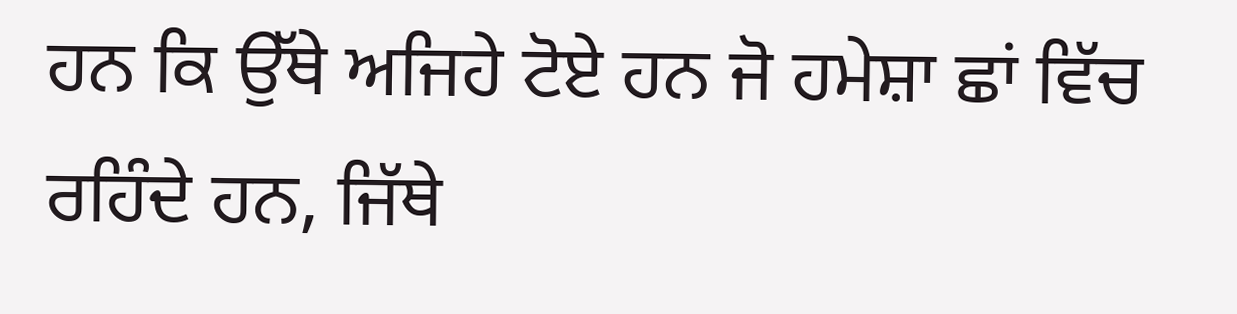ਹਨ ਕਿ ਉੱਥੇ ਅਜਿਹੇ ਟੋਏ ਹਨ ਜੋ ਹਮੇਸ਼ਾ ਛਾਂ ਵਿੱਚ ਰਹਿੰਦੇ ਹਨ, ਜਿੱਥੇ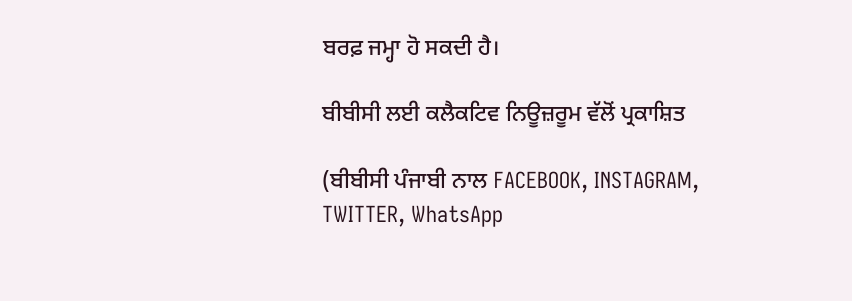ਬਰਫ਼ ਜਮ੍ਹਾ ਹੋ ਸਕਦੀ ਹੈ।

ਬੀਬੀਸੀ ਲਈ ਕਲੈਕਟਿਵ ਨਿਊਜ਼ਰੂਮ ਵੱਲੋਂ ਪ੍ਰਕਾਸ਼ਿਤ

(ਬੀਬੀਸੀ ਪੰਜਾਬੀ ਨਾਲ FACEBOOK, INSTAGRAM, TWITTER, WhatsApp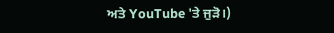ਅਤੇ YouTube 'ਤੇ ਜੁੜੋ।)